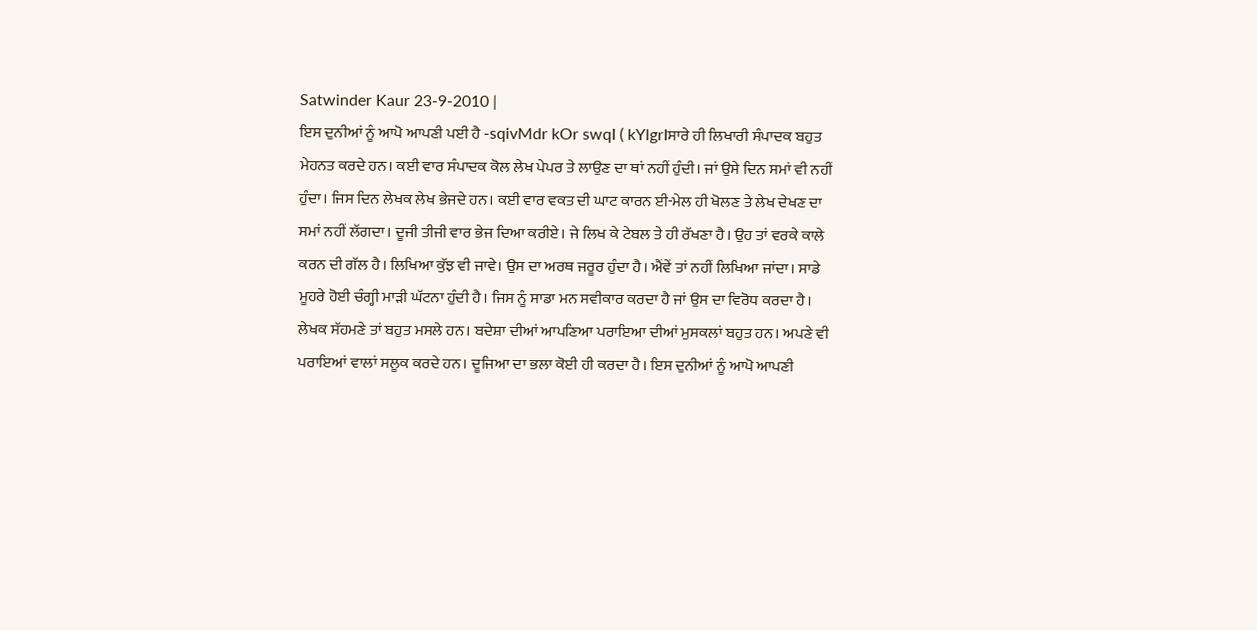Satwinder Kaur 23-9-2010 |
ਇਸ ਦੁਨੀਆਂ ਨੂੰ ਆਪੋ ਆਪਣੀ ਪਈ ਹੈ -sqivMdr kOr swqI ( kYlgrIਸਾਰੇ ਹੀ ਲਿਖਾਰੀ ਸੰਪਾਦਕ ਬਹੁਤ ਮੇਹਨਤ ਕਰਦੇ ਹਨ। ਕਈ ਵਾਰ ਸੰਪਾਦਕ ਕੋਲ ਲੇਖ ਪੇਪਰ ਤੇ ਲਾਉਣ ਦਾ ਥਾਂ ਨਹੀਂ ਹੁੰਦੀ। ਜਾਂ ਉਸੇ ਦਿਨ ਸਮਾਂ ਵੀ ਨਹੀਂ ਹੁੰਦਾ। ਜਿਸ ਦਿਨ ਲੇਖਕ ਲੇਖ ਭੇਜਦੇ ਹਨ। ਕਈ ਵਾਰ ਵਕਤ ਦੀ ਘਾਟ ਕਾਰਨ ਈ-ਮੇਲ ਹੀ ਖੋਲਣ ਤੇ ਲੇਖ ਦੇਖਣ ਦਾ ਸਮਾਂ ਨਹੀਂ ਲੱਗਦਾ। ਦੂਜੀ ਤੀਜੀ ਵਾਰ ਭੇਜ ਦਿਆ ਕਰੀਏ। ਜੇ ਲਿਖ ਕੇ ਟੇਬਲ ਤੇ ਹੀ ਰੱਖਣਾ ਹੈ। ਉਹ ਤਾਂ ਵਰਕੇ ਕਾਲੇ ਕਰਨ ਦੀ ਗੱਲ ਹੈ। ਲਿਖਿਆ ਕੁੱਝ ਵੀ ਜਾਵੇ। ਉਸ ਦਾ ਅਰਥ ਜਰੂਰ ਹੁੰਦਾ ਹੈ। ਐਂਵੇਂ ਤਾਂ ਨਹੀਂ ਲਿਖਿਆ ਜਾਂਦਾ। ਸਾਡੇ ਮੂਹਰੇ ਹੋਈ ਚੰਗ੍ਹੀ ਮਾੜੀ ਘੱਟਨਾ ਹੁੰਦੀ ਹੈ। ਜਿਸ ਨੂੰ ਸਾਡਾ ਮਨ ਸਵੀਕਾਰ ਕਰਦਾ ਹੈ ਜਾਂ ਉਸ ਦਾ ਵਿਰੋਧ ਕਰਦਾ ਹੈ। ਲੇਖਕ ਸੱਹਮਣੇ ਤਾਂ ਬਹੁਤ ਮਸਲੇ ਹਨ। ਬਦੇਸ਼ਾ ਦੀਆਂ ਆਪਣਿਆ ਪਰਾਇਆ ਦੀਆਂ ਮੁਸਕਲਾਂ ਬਹੁਤ ਹਨ। ਅਪਣੇ ਵੀ ਪਰਾਇਆਂ ਵਾਲਾਂ ਸਲੂਕ ਕਰਦੇ ਹਨ। ਦੂਜਿਆ ਦਾ ਭਲਾ ਕੋਈ ਹੀ ਕਰਦਾ ਹੈ। ਇਸ ਦੁਨੀਆਂ ਨੂੰ ਆਪੋ ਆਪਣੀ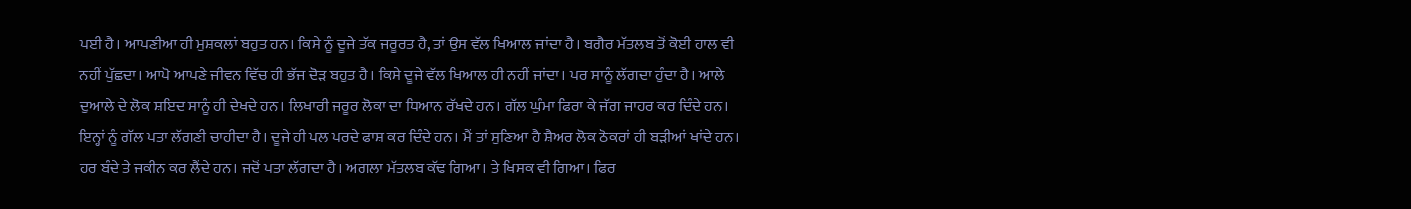ਪਈ ਹੈ। ਆਪਣੀਆ ਹੀ ਮੁਸ਼ਕਲਾਂ ਬਹੁਤ ਹਨ। ਕਿਸੇ ਨੂੰ ਦੂਜੇ ਤੱਕ ਜਰੂਰਤ ਹੈ, ਤਾਂ ਉਸ ਵੱਲ ਖਿਆਲ ਜਾਂਦਾ ਹੈ। ਬਗੈਰ ਮੱਤਲਬ ਤੋਂ ਕੋਈ ਹਾਲ ਵੀ ਨਹੀਂ ਪੁੱਛਦਾ। ਆਪੋ ਆਪਣੇ ਜੀਵਨ ਵਿੱਚ ਹੀ ਭੱਜ ਦੋੜ ਬਹੁਤ ਹੈ। ਕਿਸੇ ਦੂਜੇ ਵੱਲ ਖਿਆਲ ਹੀ ਨਹੀਂ ਜਾਂਦਾ। ਪਰ ਸਾਨੂੰ ਲੱਗਦਾ ਹੁੰਦਾ ਹੈ। ਆਲੇ ਦੁਆਲੇ ਦੇ ਲੋਕ ਸ਼ਇਦ ਸਾਨੂੰ ਹੀ ਦੇਖਦੇ ਹਨ। ਲਿਖਾਰੀ ਜਰੂਰ ਲੋਕਾ ਦਾ ਧਿਆਨ ਰੱਖਦੇ ਹਨ। ਗੱਲ ਘੁੰਮਾ ਫਿਰਾ ਕੇ ਜੱਗ ਜਾਹਰ ਕਰ ਦਿੰਦੇ ਹਨ। ਇਨ੍ਹਾਂ ਨੂੰ ਗੱਲ ਪਤਾ ਲੱਗਣੀ ਚਾਹੀਦਾ ਹੈ। ਦੂਜੇ ਹੀ ਪਲ ਪਰਦੇ ਫਾਸ਼ ਕਰ ਦਿੰਦੇ ਹਨ। ਮੈਂ ਤਾਂ ਸੁਣਿਆ ਹੈ ਸ਼ੈਅਰ ਲੋਕ ਠੋਕਰਾਂ ਹੀ ਬੜੀਆਂ ਖਾਂਦੇ ਹਨ। ਹਰ ਬੰਦੇ ਤੇ ਜਕੀਨ ਕਰ ਲੈਂਦੇ ਹਨ। ਜਦੋਂ ਪਤਾ ਲੱਗਦਾ ਹੈ। ਅਗਲਾ ਮੱਤਲਬ ਕੱਢ ਗਿਆ। ਤੇ ਖਿਸਕ ਵੀ ਗਿਆ। ਫਿਰ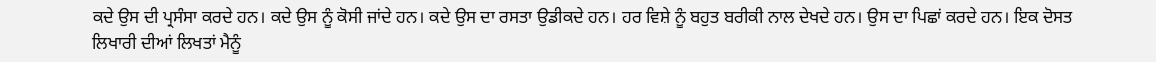ਕਦੇ ਉਸ ਦੀ ਪ੍ਰਸੰਸਾ ਕਰਦੇ ਹਨ। ਕਦੇ ਉਸ ਨੂੰ ਕੋਸੀ ਜਾਂਦੇ ਹਨ। ਕਦੇ ਉਸ ਦਾ ਰਸਤਾ ਉਡੀਕਦੇ ਹਨ। ਹਰ ਵਿਸ਼ੇ ਨੂੰ ਬਹੁਤ ਬਰੀਕੀ ਨਾਲ ਦੇਖਦੇ ਹਨ। ਉਸ ਦਾ ਪਿਛਾਂ ਕਰਦੇ ਹਨ। ਇਕ ਦੋਸਤ ਲਿਖਾਰੀ ਦੀਆਂ ਲਿਖਤਾਂ ਮੈਨੂੰ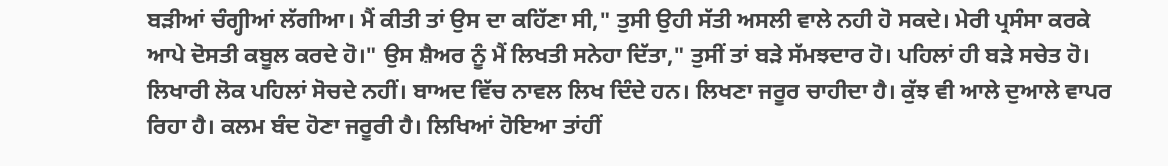ਬੜੀਆਂ ਚੰਗ੍ਹੀਆਂ ਲੱਗੀਆ। ਮੈਂ ਕੀਤੀ ਤਾਂ ਉਸ ਦਾ ਕਹਿੱਣਾ ਸੀ," ਤੁਸੀ ਉਹੀ ਸੱਤੀ ਅਸਲੀ ਵਾਲੇ ਨਹੀ ਹੋ ਸਕਦੇ। ਮੇਰੀ ਪ੍ਰਸੰਸਾ ਕਰਕੇ ਆਪੇ ਦੋਸਤੀ ਕਬੂਲ ਕਰਦੇ ਹੋ।" ਉਸ ਸ਼ੈਅਰ ਨੂੰ ਮੈਂ ਲਿਖਤੀ ਸਨੇਹਾ ਦਿੱਤਾ," ਤੁਸੀਂ ਤਾਂ ਬੜੇ ਸੱਮਝਦਾਰ ਹੋ। ਪਹਿਲਾਂ ਹੀ ਬੜੇ ਸਚੇਤ ਹੋ। ਲਿਖਾਰੀ ਲੋਕ ਪਹਿਲਾਂ ਸੋਚਦੇ ਨਹੀਂ। ਬਾਅਦ ਵਿੱਚ ਨਾਵਲ ਲਿਖ ਦਿੰਦੇ ਹਨ। ਲਿਖਣਾ ਜਰੂਰ ਚਾਹੀਦਾ ਹੈ। ਕੁੱਝ ਵੀ ਆਲੇ ਦੁਆਲੇ ਵਾਪਰ ਰਿਹਾ ਹੈ। ਕਲਮ ਬੰਦ ਹੋਣਾ ਜਰੂਰੀ ਹੈ। ਲਿਖਿਆਂ ਹੋਇਆ ਤਾਂਹੀਂ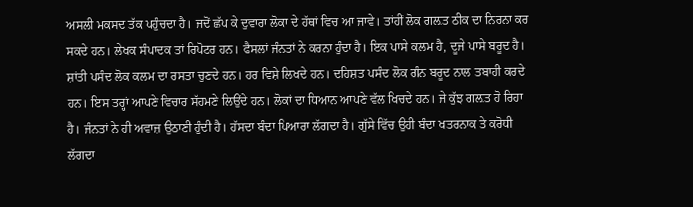ਅਸਲੀ ਮਕਸਦ ਤੱਕ ਪਹੁੰਚਦਾ ਹੈ। ਜਦੋਂ ਛੱਪ ਕੇ ਦੁਵਾਰਾ ਲੋਕਾ ਦੇ ਹੱਥਾਂ ਵਿਚ ਆ ਜਾਵੇ। ਤਾਂਹੀਂ ਲੋਕ ਗਲ਼ਤ ਠੀਕ ਦਾ ਨਿਰਨਾ ਕਰ ਸਕਦੇ ਹਨ। ਲੇਖਕ ਸੰਪਾਦਕ ਤਾਂ ਰਿਪੋਟਰ ਹਨ। ਫੈਸਲਾਂ ਜੰਨਤਾਂ ਨੇ ਕਰਨਾ ਹੁੰਦਾ ਹੈ। ਇਕ ਪਾਸੇ ਕਲਮ ਹੈ, ਦੂਜੇ ਪਾਸੇ ਬਰੂਦ ਹੈ। ਸ਼ਾਂਤੀ ਪਸੰਦ ਲੋਕ ਕਲਮ ਦਾ ਰਸਤਾ ਚੁਣਦੇ ਹਨ। ਹਰ ਵਿਸ਼ੇ ਲਿਖਦੇ ਹਨ। ਦਹਿਸ਼ਤ ਪਸੰਦ ਲੋਕ ਗੰਨ ਬਰੂਦ ਨਾਲ ਤਬਾਹੀ ਕਰਦੇ ਹਨ। ਇਸ ਤਰ੍ਹਾਂ ਆਪਣੇ ਵਿਚਾਰ ਸੱਹਮਣੇ ਲਿਉਂਦੇ ਹਨ। ਲੋਕਾਂ ਦਾ ਧਿਆਨ ਆਪਣੇ ਵੱਲ ਖਿਚਦੇ ਹਨ। ਜੇ ਕੁੱਝ ਗਲ਼ਤ ਹੋ ਰਿਹਾ ਹੈ। ਜੰਨਤਾਂ ਨੇ ਹੀ ਅਵਾਜ਼ ਉਠਾਣੀ ਹੁੰਦੀ ਹੈ। ਹੱਸਦਾ ਬੰਦਾ ਪਿਆਰਾ ਲੱਗਦਾ ਹੈ। ਗੁੱਸੇ ਵਿੱਚ ਉਹੀ ਬੰਦਾ ਖਤਰਨਾਕ ਤੇ ਕਰੋਧੀ ਲੱਗਦਾ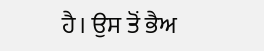ਹੈ। ਉਸ ਤੋਂ ਭੈਅ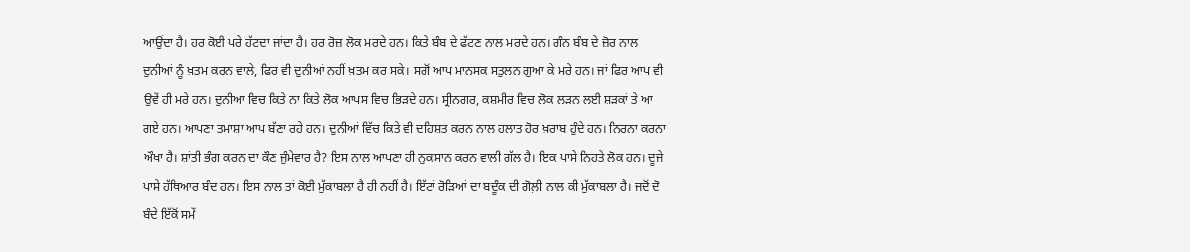ਆਉਂਦਾ ਹੈ। ਹਰ ਕੋਈ ਪਰੇ ਹੱਟਦਾ ਜਾਂਦਾ ਹੈ। ਹਰ ਰੋਜ਼ ਲੋਕ ਮਰਦੇ ਹਨ। ਕਿਤੇ ਬੰਬ ਦੇ ਫੱਟਣ ਨਾਲ ਮਰਦੇ ਹਨ। ਗੰਨ ਬੰਬ ਦੇ ਜ਼ੋਰ ਨਾਲ ਦੁਨੀਆਂ ਨੂੰ ਖ਼ਤਮ ਕਰਨ ਵਾਲੇ, ਫਿਰ ਵੀ ਦੁਨੀਆਂ ਨਹੀਂ ਖ਼ਤਮ ਕਰ ਸਕੇ। ਸਗੋਂ ਆਪ ਮਾਨਸਕ ਸਤੁਲਨ ਗੁਆ ਕੇ ਮਰੇ ਹਨ। ਜਾਂ ਫਿਰ ਆਪ ਵੀ ਉਵੇਂ ਹੀ ਮਰੇ ਹਨ। ਦੁਨੀਆ ਵਿਚ ਕਿਤੇ ਨਾ ਕਿਤੇ ਲੋਕ ਆਪਸ ਵਿਚ ਭਿੜਦੇ ਹਨ। ਸ੍ਰੀਨਗਰ, ਕਸ਼ਮੀਰ ਵਿਚ ਲੋਕ ਲੜਨ ਲਈ ਸ਼ੜਕਾਂ ਤੇ ਆ ਗਏ ਹਨ। ਆਪਣਾ ਤਮਾਸ਼ਾ ਆਪ ਬੱਣਾ ਰਹੇ ਹਨ। ਦੁਨੀਆਂ ਵਿੱਚ ਕਿਤੇ ਵੀ ਦਹਿਸ਼ਤ ਕਰਨ ਨਾਲ ਹਲਾਤ ਹੋਰ ਖ਼ਰਾਬ ਹੁੰਦੇ ਹਨ। ਨਿਰਨਾ ਕਰਨਾ ਔਖਾ ਹੈ। ਸ਼ਾਂਤੀ ਭੰਗ ਕਰਨ ਦਾ ਕੌਣ ਜੁੰਮੇਵਾਰ ਹੈ? ਇਸ ਨਾਲ ਆਪਣਾ ਹੀ ਨੁਕਸਾਨ ਕਰਨ ਵਾਲੀ ਗੱਲ ਹੈ। ਇਕ ਪਾਸੇ ਨਿਹਤੇ ਲੋਕ ਹਨ। ਦੂਜੇ ਪਾਸੇ ਹੱਥਿਆਰ ਬੰਦ ਹਨ। ਇਸ ਨਾਲ ਤਾਂ ਕੋਈ ਮੁੱਕਾਬਲਾ ਹੈ ਹੀ ਨਹੀਂ ਹੈ। ਇੱਟਾਂ ਰੋੜਿਆਂ ਦਾ ਬਦੂੰਕ ਦੀ ਗੋਲ਼ੀ ਨਾਲ ਕੀ ਮੁੱਕਾਬਲਾ ਹੈ। ਜਦੋਂ ਦੋ ਬੰਦੇ ਇੱਕੋਂ ਸਮੇਂ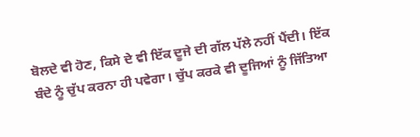ਬੋਲਦੇ ਵੀ ਹੋਣ, ਕਿਸੇ ਦੇ ਵੀ ਇੱਕ ਦੂਜੇ ਦੀ ਗੱਲ ਪੱਲੇ ਨਹੀਂ ਪੈਂਦੀ। ਇੱਕ ਬੰਦੇ ਨੂੰ ਚੁੱਪ ਕਰਨਾ ਹੀ ਪਵੇਗਾ। ਚੁੱਪ ਕਰਕੇ ਵੀ ਦੂਜਿਆਂ ਨੂੰ ਜਿੱਤਿਆ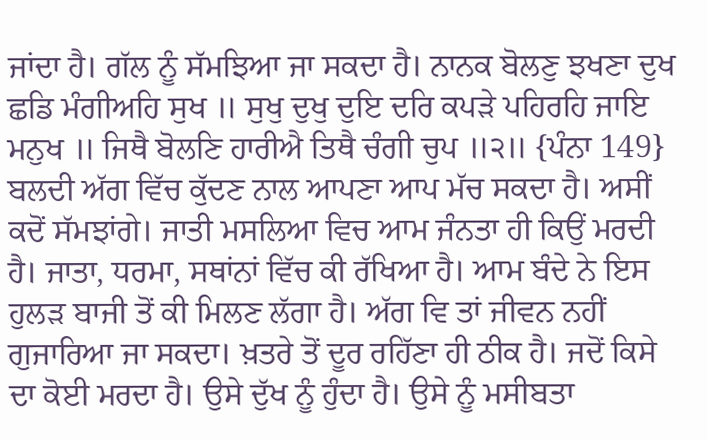ਜਾਂਦਾ ਹੈ। ਗੱਲ ਨੂੰ ਸੱਮਝਿਆ ਜਾ ਸਕਦਾ ਹੈ। ਨਾਨਕ ਬੋਲਣੁ ਝਖਣਾ ਦੁਖ ਛਡਿ ਮੰਗੀਅਹਿ ਸੁਖ ॥ ਸੁਖੁ ਦੁਖੁ ਦੁਇ ਦਰਿ ਕਪੜੇ ਪਹਿਰਹਿ ਜਾਇ ਮਨੁਖ ॥ ਜਿਥੈ ਬੋਲਣਿ ਹਾਰੀਐ ਤਿਥੈ ਚੰਗੀ ਚੁਪ ॥੨॥ {ਪੰਨਾ 149} ਬਲਦੀ ਅੱਗ ਵਿੱਚ ਕੁੱਦਣ ਨਾਲ ਆਪਣਾ ਆਪ ਮੱਚ ਸਕਦਾ ਹੈ। ਅਸੀਂ ਕਦੋਂ ਸੱਮਝਾਂਗੇ। ਜਾਤੀ ਮਸਲਿਆ ਵਿਚ ਆਮ ਜੰਨਤਾ ਹੀ ਕਿਉਂ ਮਰਦੀ ਹੈ। ਜਾਤਾ, ਧਰਮਾ, ਸਥਾਂਨਾਂ ਵਿੱਚ ਕੀ ਰੱਖਿਆ ਹੈ। ਆਮ ਬੰਦੇ ਨੇ ਇਸ ਹੁਲੜ ਬਾਜੀ ਤੋਂ ਕੀ ਮਿਲਣ ਲੱਗਾ ਹੈ। ਅੱਗ ਵਿ ਤਾਂ ਜੀਵਨ ਨਹੀਂ ਗੁਜਾਰਿਆ ਜਾ ਸਕਦਾ। ਖ਼ਤਰੇ ਤੋਂ ਦੂਰ ਰਹਿੱਣਾ ਹੀ ਠੀਕ ਹੈ। ਜਦੋਂ ਕਿਸੇ ਦਾ ਕੋਈ ਮਰਦਾ ਹੈ। ਉਸੇ ਦੁੱਖ ਨੂੰ ਹੁੰਦਾ ਹੈ। ਉਸੇ ਨੂੰ ਮਸੀਬਤਾ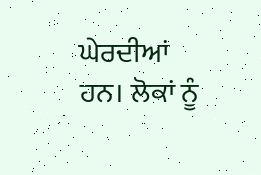ਘੇਰਦੀਆਂ ਹਨ। ਲੋਕਾਂ ਨੂੰ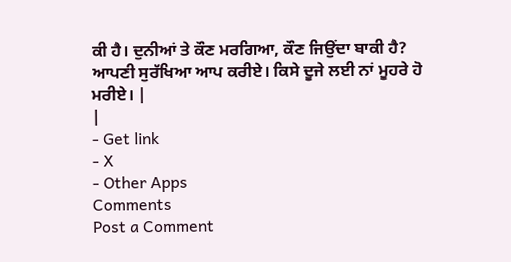ਕੀ ਹੈ। ਦੁਨੀਆਂ ਤੇ ਕੌਣ ਮਰਗਿਆ, ਕੌਣ ਜਿਉਂਦਾ ਬਾਕੀ ਹੈ? ਆਪਣੀ ਸੁਰੱਖਿਆ ਆਪ ਕਰੀਏ। ਕਿਸੇ ਦੂਜੇ ਲਈ ਨਾਂ ਮੂਹਰੇ ਹੋ ਮਰੀਏ। |
|
- Get link
- X
- Other Apps
Comments
Post a Comment